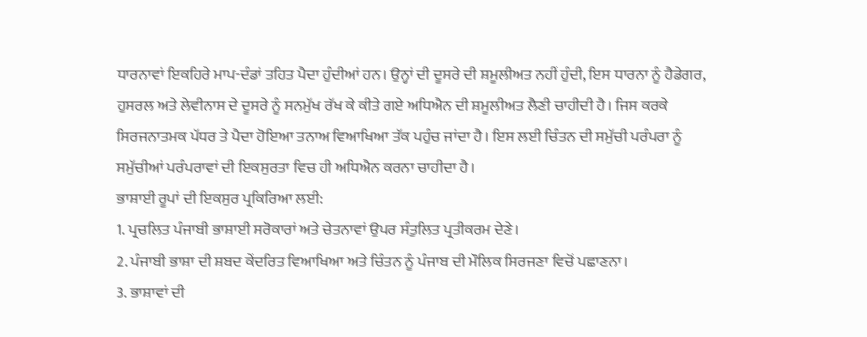ਧਾਰਨਾਵਾਂ ਇਕਹਿਰੇ ਮਾਪ-ਦੰਡਾਂ ਤਹਿਤ ਪੈਦਾ ਹੁੰਦੀਆਂ ਹਨ। ਉਨ੍ਹਾਂ ਦੀ ਦੂਸਰੇ ਦੀ ਸ਼ਮੂਲੀਅਤ ਨਹੀਂ ਹੁੰਦੀ, ਇਸ ਧਾਰਨਾ ਨੂੰ ਹੈਡੇਗਰ, ਹੁਸਰਲ ਅਤੇ ਲੇਵੀਨਾਸ ਦੇ ਦੂਸਰੇ ਨੂੰ ਸਨਮੁੱਖ ਰੱਖ ਕੇ ਕੀਤੇ ਗਏ ਅਧਿਐਨ ਦੀ ਸ਼ਮੂਲੀਅਤ ਲੈਣੀ ਚਾਹੀਦੀ ਹੈ। ਜਿਸ ਕਰਕੇ ਸਿਰਜਨਾਤਮਕ ਪੱਧਰ ਤੇ ਪੈਦਾ ਹੋਇਆ ਤਨਾਅ ਵਿਆਖਿਆ ਤੱਕ ਪਹੁੰਚ ਜਾਂਦਾ ਹੈ। ਇਸ ਲਈ ਚਿੰਤਨ ਦੀ ਸਮੁੱਚੀ ਪਰੰਪਰਾ ਨੂੰ ਸਮੁੱਚੀਆਂ ਪਰੰਪਰਾਵਾਂ ਦੀ ਇਕਸੁਰਤਾ ਵਿਚ ਹੀ ਅਧਿਐਨ ਕਰਨਾ ਚਾਹੀਦਾ ਹੈ।
ਭਾਸ਼ਾਈ ਰੂਪਾਂ ਦੀ ਇਕਸੁਰ ਪ੍ਰਕਿਰਿਆ ਲਈ:
1. ਪ੍ਰਚਲਿਤ ਪੰਜਾਬੀ ਭਾਸ਼ਾਈ ਸਰੋਕਾਰਾਂ ਅਤੇ ਚੇਤਨਾਵਾਂ ਉਪਰ ਸੰਤੁਲਿਤ ਪ੍ਰਤੀਕਰਮ ਦੇਣੇ।
2. ਪੰਜਾਬੀ ਭਾਸ਼ਾ ਦੀ ਸ਼ਬਦ ਕੇਂਦਰਿਤ ਵਿਆਖਿਆ ਅਤੇ ਚਿੰਤਨ ਨੂੰ ਪੰਜਾਬ ਦੀ ਮੌਲਿਕ ਸਿਰਜਣਾ ਵਿਚੋਂ ਪਛਾਣਨਾ।
3. ਭਾਸ਼ਾਵਾਂ ਦੀ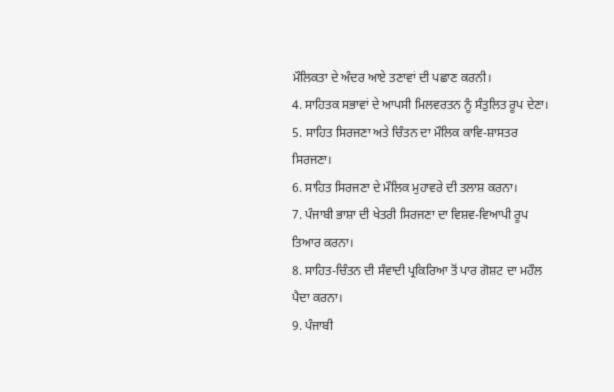ਮੌਲਿਕਤਾ ਦੇ ਅੰਦਰ ਆਏ ਤਣਾਵਾਂ ਦੀ ਪਛਾਣ ਕਰਨੀ।
4. ਸਾਹਿਤਕ ਸਭਾਵਾਂ ਦੇ ਆਪਸੀ ਮਿਲਵਰਤਨ ਨੂੰ ਸੰਤੁਲਿਤ ਰੂਪ ਦੇਣਾ।
5. ਸਾਹਿਤ ਸਿਰਜਣਾ ਅਤੇ ਚਿੰਤਨ ਦਾ ਮੌਲਿਕ ਕਾਵਿ-ਸ਼ਾਸਤਰ ਸਿਰਜਣਾ।
6. ਸਾਹਿਤ ਸਿਰਜਣਾ ਦੇ ਮੌਲਿਕ ਮੁਹਾਵਰੇ ਦੀ ਤਲਾਸ਼ ਕਰਨਾ।
7. ਪੰਜਾਬੀ ਭਾਸ਼ਾ ਦੀ ਖੇਤਰੀ ਸਿਰਜਣਾ ਦਾ ਵਿਸ਼ਵ-ਵਿਆਪੀ ਰੂਪ ਤਿਆਰ ਕਰਨਾ।
8. ਸਾਹਿਤ-ਚਿੰਤਨ ਦੀ ਸੰਵਾਦੀ ਪ੍ਰਕਿਰਿਆ ਤੋਂ ਪਾਰ ਗੋਸ਼ਟ ਦਾ ਮਹੌਲ ਪੈਦਾ ਕਰਨਾ।
9. ਪੰਜਾਬੀ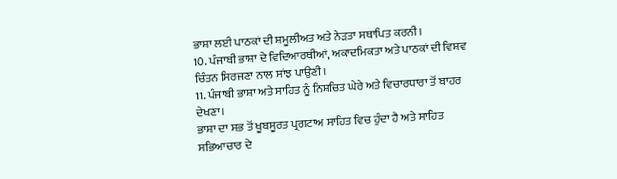ਭਾਸ਼ਾ ਲਈ ਪਾਠਕਾਂ ਦੀ ਸ਼ਮੂਲੀਅਤ ਅਤੇ ਨੇੜਤਾ ਸਥਾਪਿਤ ਕਰਨੀ।
10. ਪੰਜਾਬੀ ਭਾਸ਼ਾ ਦੇ ਵਿਦਿਆਰਥੀਆਂ, ਅਕਾਦਮਿਕਤਾ ਅਤੇ ਪਾਠਕਾਂ ਦੀ ਵਿਸ਼ਵ ਚਿੰਤਨ ਸਿਰਜਣਾ ਨਾਲ ਸਾਂਝ ਪਾਉਣੀ।
11. ਪੰਜਾਬੀ ਭਾਸ਼ਾ ਅਤੇ ਸਾਹਿਤ ਨੂੰ ਨਿਸ਼ਚਿਤ ਘੇਰੇ ਅਤੇ ਵਿਚਾਰਧਾਰਾ ਤੋਂ ਬਾਹਰ ਦੇਖਣਾ।
ਭਾਸ਼ਾ ਦਾ ਸਭ ਤੋਂ ਖੂਬਸੂਰਤ ਪ੍ਰਗਟਾਅ ਸਾਹਿਤ ਵਿਚ ਹੁੰਦਾ ਹੈ ਅਤੇ ਸਾਹਿਤ ਸਭਿਆਚਾਰ ਦੇ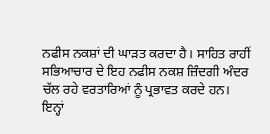ਨਫੀਸ ਨਕਸ਼ਾਂ ਦੀ ਘਾੜਤ ਕਰਦਾ ਹੈ। ਸਾਹਿਤ ਰਾਹੀਂ ਸਭਿਆਚਾਰ ਦੇ ਇਹ ਨਫੀਸ ਨਕਸ਼ ਜ਼ਿੰਦਗੀ ਅੰਦਰ ਚੱਲ ਰਹੇ ਵਰਤਾਰਿਆਂ ਨੂੰ ਪ੍ਰਭਾਵਤ ਕਰਦੇ ਹਨ। ਇਨ੍ਹਾਂ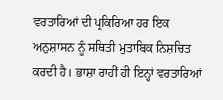ਵਰਤਾਰਿਆਂ ਦੀ ਪ੍ਰਕਿਰਿਆ ਹਰ ਇਕ ਅਨੁਸ਼ਾਸਨ ਨੂੰ ਸਥਿਤੀ ਮੁਤਾਬਿਕ ਨਿਸ਼ਚਿਤ ਕਰਦੀ ਹੈ। ਭਾਸ਼ਾ ਰਾਹੀਂ ਹੀ ਇਨ੍ਹਾਂ ਵਰਤਾਰਿਆਂ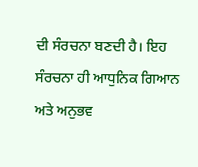ਦੀ ਸੰਰਚਨਾ ਬਣਦੀ ਹੈ। ਇਹ ਸੰਰਚਨਾ ਹੀ ਆਧੁਨਿਕ ਗਿਆਨ ਅਤੇ ਅਨੁਭਵ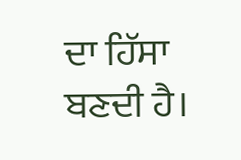ਦਾ ਹਿੱਸਾ ਬਣਦੀ ਹੈ।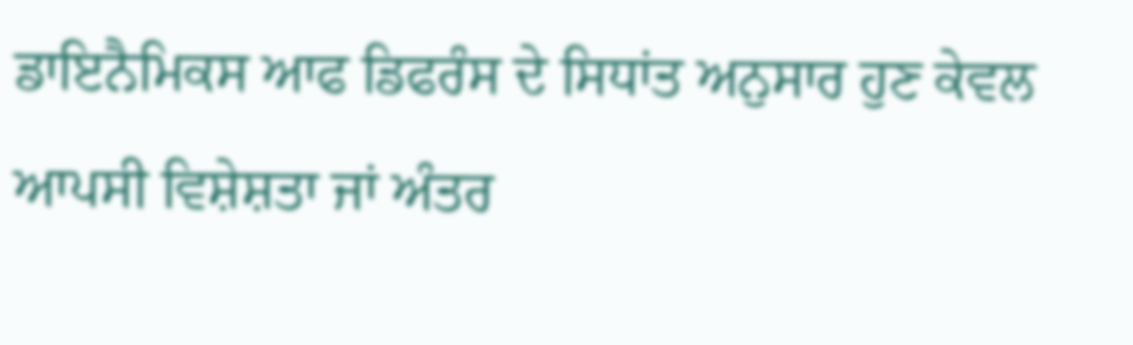ਡਾਇਨੈਮਿਕਸ ਆਫ ਡਿਫਰੰਸ ਦੇ ਸਿਧਾਂਤ ਅਨੁਸਾਰ ਹੁਣ ਕੇਵਲ ਆਪਸੀ ਵਿਸ਼ੇਸ਼ਤਾ ਜਾਂ ਅੰਤਰ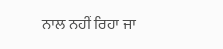ਨਾਲ ਨਹੀਂ ਰਿਹਾ ਜਾ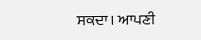ਸਕਦਾ। ਆਪਣੀ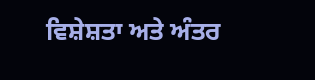ਵਿਸ਼ੇਸ਼ਤਾ ਅਤੇ ਅੰਤਰ